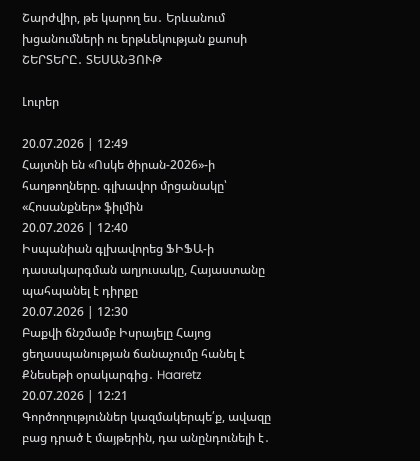Շարժվիր, թե կարող ես․ Երևանում խցանումների ու երթևեկության քաոսի ՇԵՐՏԵՐԸ․ ՏԵՍԱՆՅՈՒԹ

Լուրեր

20.07.2026 | 12:49
Հայտնի են «Ոսկե ծիրան-2026»-ի հաղթողները. գլխավոր մրցանակը՝ «Հոսանքներ» ֆիլմին
20.07.2026 | 12:40
Իսպանիան գլխավորեց ՖԻՖԱ-ի դասակարգման աղյուսակը, Հայաստանը պահպանել է դիրքը
20.07.2026 | 12:30
Բաքվի ճնշմամբ Իսրայելը Հայոց ցեղասպանության ճանաչումը հանել է Քնեսեթի օրակարգից․ Haaretz
20.07.2026 | 12:21
Գործողություններ կազմակերպե՛ք, ավազը բաց դրած է մայթերին, դա անընդունելի է․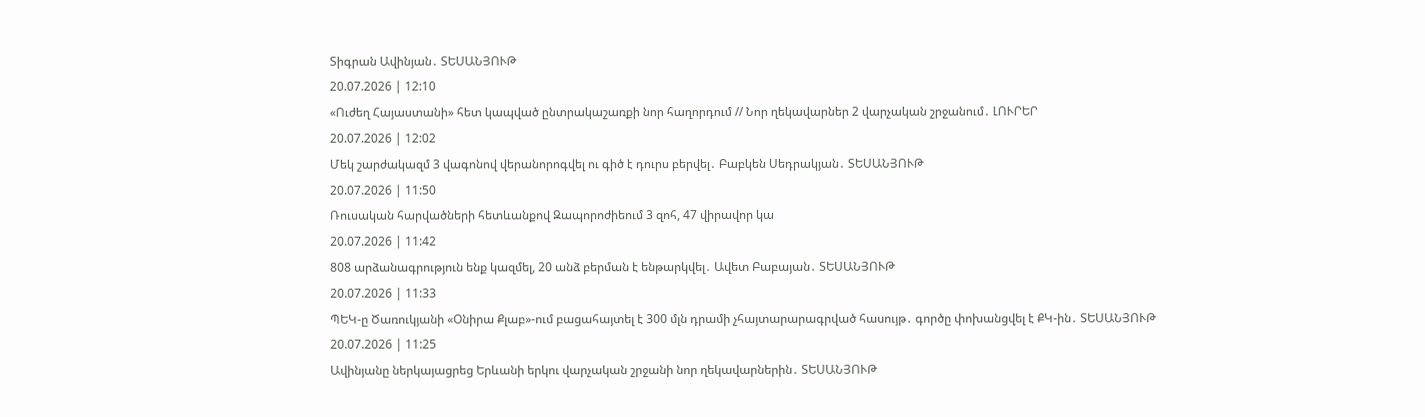Տիգրան Ավինյան․ ՏԵՍԱՆՅՈՒԹ
20.07.2026 | 12:10
«Ուժեղ Հայաստանի» հետ կապված ընտրակաշառքի նոր հաղորդում // Նոր ղեկավարներ 2 վարչական շրջանում․ ԼՈՒՐԵՐ
20.07.2026 | 12:02
Մեկ շարժակազմ 3 վագոնով վերանորոգվել ու գիծ է դուրս բերվել․ Բաբկեն Սեդրակյան․ ՏԵՍԱՆՅՈՒԹ
20.07.2026 | 11:50
Ռուսական հարվածների հետևանքով Զապորոժիեում 3 զոհ, 47 վիրավոր կա
20.07.2026 | 11:42
808 արձանագրություն ենք կազմել, 20 անձ բերման է ենթարկվել․ Ավետ Բաբայան․ ՏԵՍԱՆՅՈՒԹ
20.07.2026 | 11:33
ՊԵԿ-ը Ծառուկյանի «Օնիրա Քլաբ»-ում բացահայտել է 300 մլն դրամի չհայտարարագրված հասույթ․ գործը փոխանցվել է ՔԿ-ին․ ՏԵՍԱՆՅՈՒԹ
20.07.2026 | 11:25
Ավինյանը ներկայացրեց Երևանի երկու վարչական շրջանի նոր ղեկավարներին․ ՏԵՍԱՆՅՈՒԹ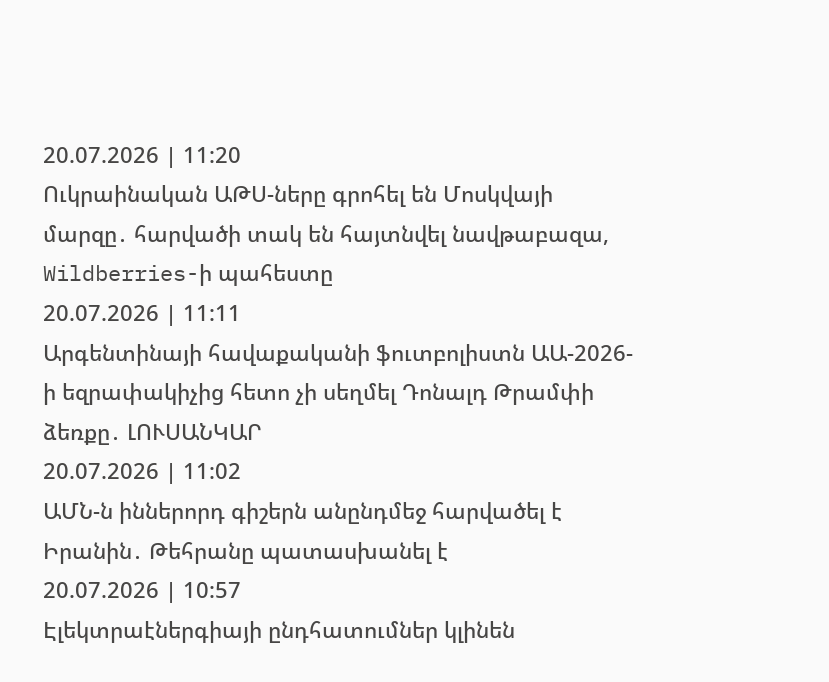20.07.2026 | 11:20
Ուկրաինական ԱԹՍ-ները գրոհել են Մոսկվայի մարզը․ հարվածի տակ են հայտնվել նավթաբազա, Wildberries-ի պահեստը
20.07.2026 | 11:11
Արգենտինայի հավաքականի ֆուտբոլիստն ԱԱ-2026-ի եզրափակիչից հետո չի սեղմել Դոնալդ Թրամփի ձեռքը․ ԼՈՒՍԱՆԿԱՐ
20.07.2026 | 11:02
ԱՄՆ-ն իններորդ գիշերն անընդմեջ հարվածել է Իրանին․ Թեհրանը պատասխանել է
20.07.2026 | 10:57
Էլեկտրաէներգիայի ընդհատումներ կլինեն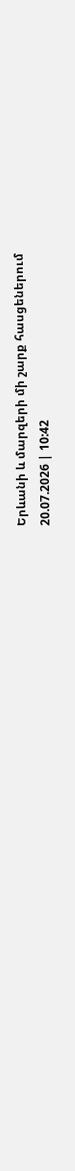Երևանի և մարզերի մի շարք հասցեներում
20.07.2026 | 10:42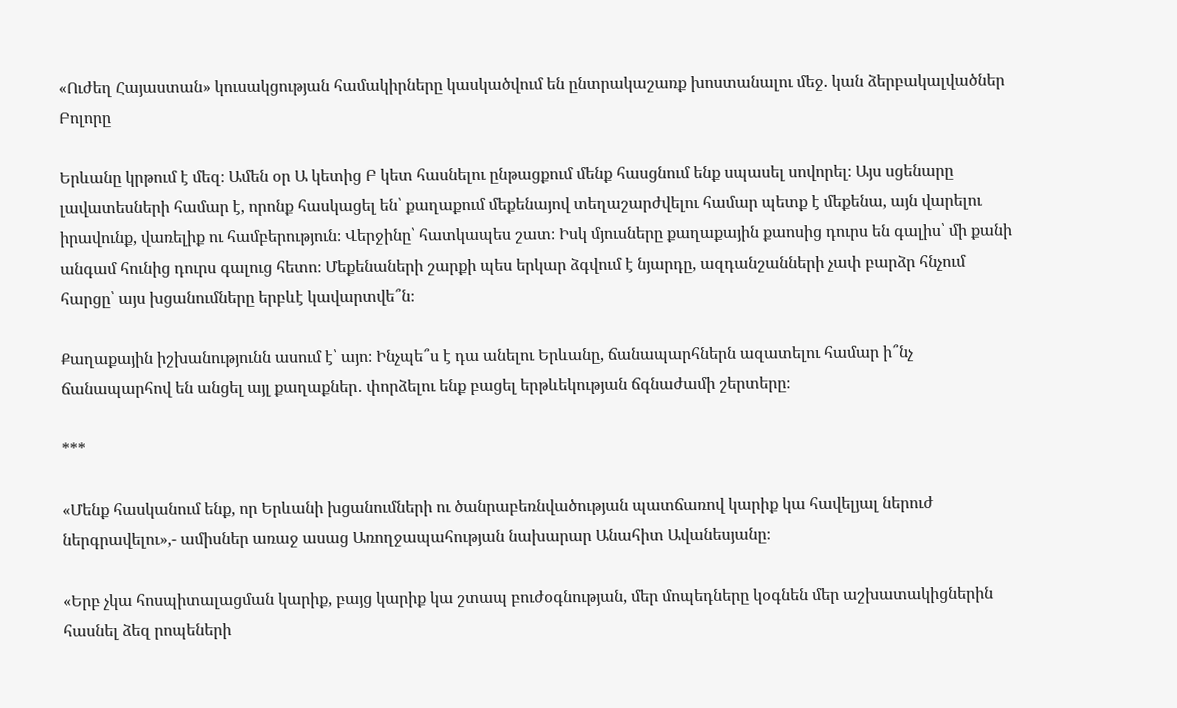«Ուժեղ Հայաստան» կուսակցության համակիրները կասկածվում են ընտրակաշառք խոստանալու մեջ. կան ձերբակալվածներ
Բոլորը

Երևանը կրթում է մեզ։ Ամեն օր Ա կետից Բ կետ հասնելու ընթացքում մենք հասցնում ենք սպասել սովորել։ Այս սցենարը լավատեսների համար է, որոնք հասկացել են՝ քաղաքում մեքենայով տեղաշարժվելու համար պետք է մեքենա, այն վարելու իրավունք, վառելիք ու համբերություն։ Վերջինը՝ հատկապես շատ։ Իսկ մյուսները քաղաքային քաոսից դուրս են գալիս՝ մի քանի անգամ հունից դուրս գալուց հետո։ Մեքենաների շարքի պես երկար ձգվում է նյարդը, ազդանշանների չափ բարձր հնչում հարցը՝ այս խցանումները երբևէ կավարտվե՞ն։

Քաղաքային իշխանությունն ասում է՝ այո։ Ինչպե՞ս է դա անելու Երևանը, ճանապարհներն ազատելու համար ի՞նչ ճանապարհով են անցել այլ քաղաքներ․ փորձելու ենք բացել երթևեկության ճգնաժամի շերտերը։

***

«Մենք հասկանում ենք, որ Երևանի խցանումների ու ծանրաբեռնվածության պատճառով կարիք կա հավելյալ ներուժ ներգրավելու»,- ամիսներ առաջ ասաց Առողջապահության նախարար Անահիտ Ավանեսյանը։

«Երբ չկա հոսպիտալացման կարիք, բայց կարիք կա շտապ բուժօգնության, մեր մոպեդները կօգնեն մեր աշխատակիցներին հասնել ձեզ րոպեների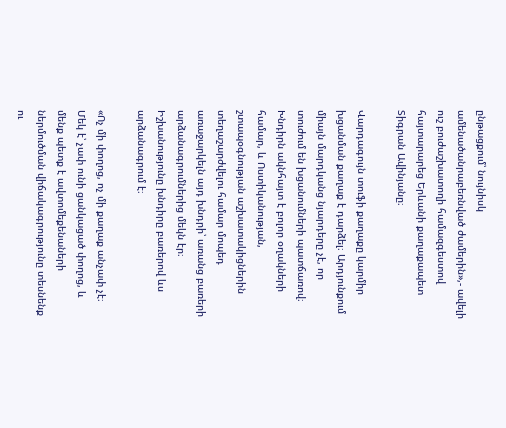ընթացքում՝ նույնիսկ ամենածանրաբեռնված ժամերին»,- ավելի ուշ բուժաշխատողի համազգեստով հայտարարեց Երևանի քաղաքապետ Տիգրան Ավինյանը։

Վարդագույն տուֆի քաղաքը կարմիր խցանման քաղաք է դարձել։ Արդյունքում միայն մարդկանց նյարդերը չէ, որ տուժում են խցանումների պատճառով։ Խնդիրն ակնհայտ է բոլոր օղակների համար, և Ոստիկանության, շտապօգնության աշխատակիցներին տեղաշարժվելու համար մոպեդ առաջարկելն այդ խնդրի՝ առանց բառերի արձանագրումներից մեկն էր։ Իշխանությունը խնդիրը բառերով ևս արձանագրում է։

«Ոչ մի փողոց, ոչ մի քաղաք անչափ չէ։ Մեկ է՝ չափ ունի ցանկացած փողոց, և մենք պետք է ավտոմեքենաների ներմուծման վիճակագրությունը տեսնենք ու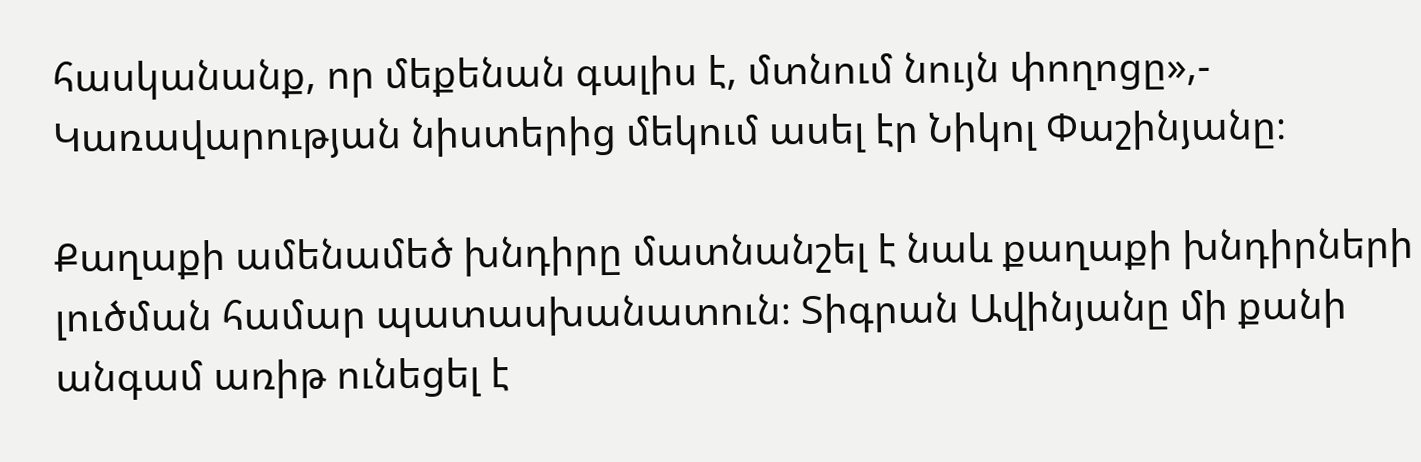հասկանանք, որ մեքենան գալիս է, մտնում նույն փողոցը»,- Կառավարության նիստերից մեկում ասել էր Նիկոլ Փաշինյանը։

Քաղաքի ամենամեծ խնդիրը մատնանշել է նաև քաղաքի խնդիրների լուծման համար պատասխանատուն։ Տիգրան Ավինյանը մի քանի անգամ առիթ ունեցել է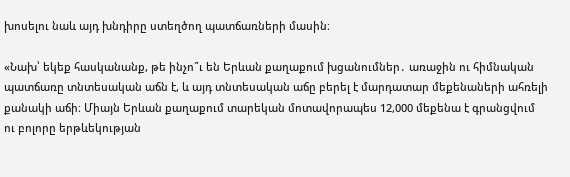խոսելու նաև այդ խնդիրը ստեղծող պատճառների մասին։

«Նախ՝ եկեք հասկանանք, թե ինչո՞ւ են Երևան քաղաքում խցանումներ․ առաջին ու հիմնական պատճառը տնտեսական աճն է, և այդ տնտեսական աճը բերել է մարդատար մեքենաների ահռելի քանակի աճի։ Միայն Երևան քաղաքում տարեկան մոտավորապես 12,000 մեքենա է գրանցվում ու բոլորը երթևեկության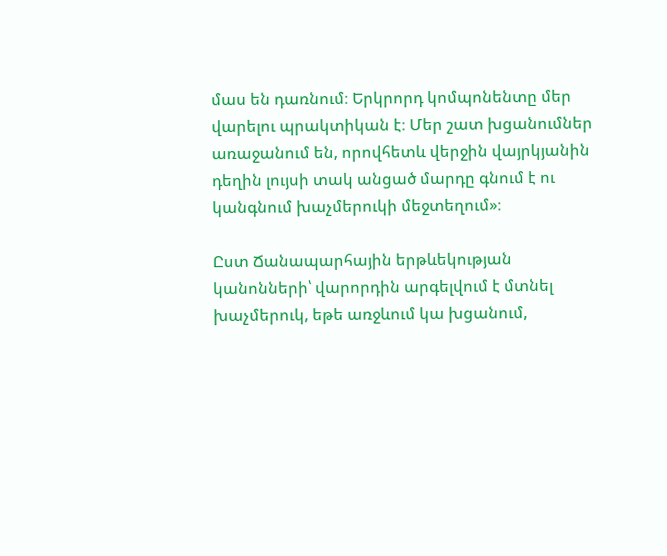մաս են դառնում։ Երկրորդ կոմպոնենտը մեր վարելու պրակտիկան է։ Մեր շատ խցանումներ առաջանում են, որովհետև վերջին վայրկյանին դեղին լույսի տակ անցած մարդը գնում է ու կանգնում խաչմերուկի մեջտեղում»։

Ըստ Ճանապարհային երթևեկության կանոնների՝ վարորդին արգելվում է մտնել խաչմերուկ, եթե առջևում կա խցանում,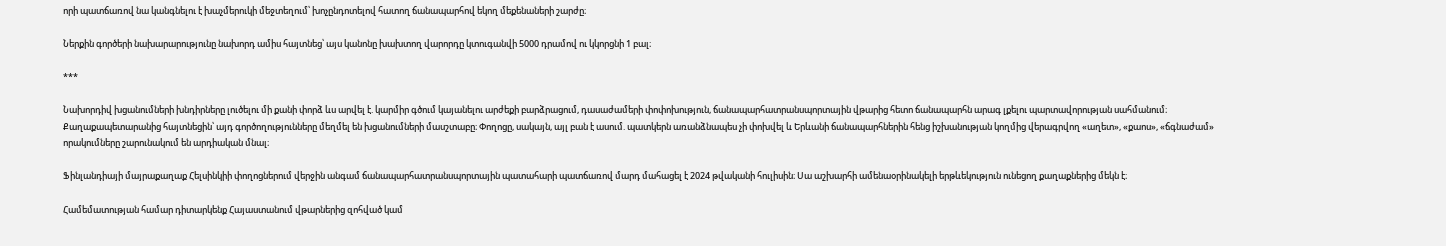որի պատճառով նա կանգնելու է խաչմերուկի մեջտեղում՝ խոչընդոտելով հատող ճանապարհով եկող մեքենաների շարժը։

Ներքին գործերի նախարարությունը նախորդ ամիս հայտնեց՝ այս կանոնը խախտող վարորդը կտուգանվի 5000 դրամով ու կկորցնի 1 բալ։

***

Նախորդիվ խցանումների խնդիրները լուծելու մի քանի փորձ ևս արվել է. կարմիր գծում կայանելու արժեքի բարձրացում, դասաժամերի փոփոխություն, ճանապարհատրանսպորտային վթարից հետո ճանապարհն արագ լքելու պարտավորության սահմանում։ Քաղաքապետարանից հայտնեցին՝ այդ գործողությունները մեղմել են խցանումների մասշտաբը։ Փողոցը, սակայն, այլ բան է ասում. պատկերն առանձնապես չի փոխվել և Երևանի ճանապարհներին հենց իշխանության կողմից վերագրվող «աղետ», «քաոս», «ճգնաժամ» որակումները շարունակում են արդիական մնալ։

Ֆինլանդիայի մայրաքաղաք Հելսինկիի փողոցներում վերջին անգամ ճանապարհատրանսպորտային պատահարի պատճառով մարդ մահացել է 2024 թվականի հուլիսին։ Սա աշխարհի ամենաօրինակելի երթևեկություն ունեցող քաղաքներից մեկն է։

Համեմատության համար դիտարկենք Հայաստանում վթարներից զոհված կամ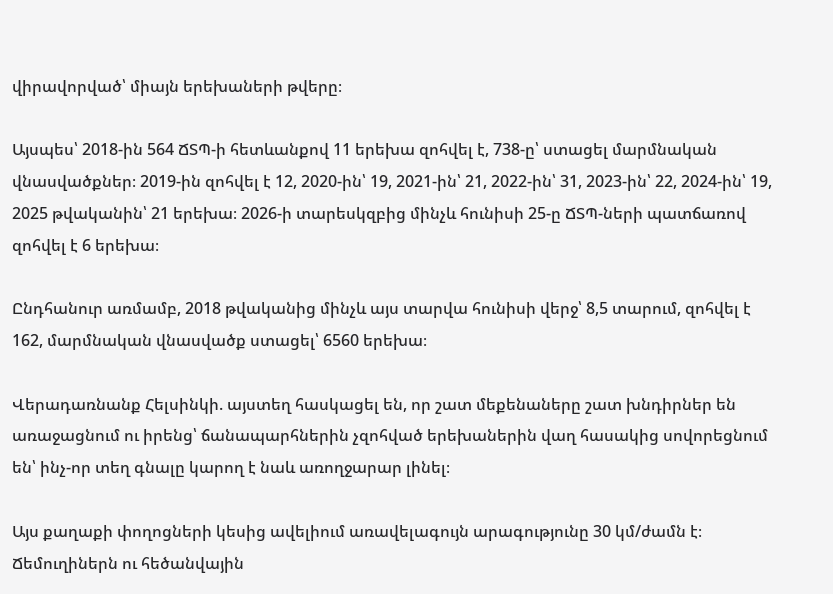վիրավորված՝ միայն երեխաների թվերը։

Այսպես՝ 2018-ին 564 ՃՏՊ-ի հետևանքով 11 երեխա զոհվել է, 738-ը՝ ստացել մարմնական վնասվածքներ։ 2019-ին զոհվել է 12, 2020-ին՝ 19, 2021-ին՝ 21, 2022-ին՝ 31, 2023-ին՝ 22, 2024-ին՝ 19, 2025 թվականին՝ 21 երեխա։ 2026-ի տարեսկզբից մինչև հունիսի 25-ը ՃՏՊ-ների պատճառով զոհվել է 6 երեխա։

Ընդհանուր առմամբ, 2018 թվականից մինչև այս տարվա հունիսի վերջ՝ 8,5 տարում, զոհվել է 162, մարմնական վնասվածք ստացել՝ 6560 երեխա։

Վերադառնանք Հելսինկի. այստեղ հասկացել են, որ շատ մեքենաները շատ խնդիրներ են առաջացնում ու իրենց՝ ճանապարհներին չզոհված երեխաներին վաղ հասակից սովորեցնում են՝ ինչ-որ տեղ գնալը կարող է նաև առողջարար լինել։

Այս քաղաքի փողոցների կեսից ավելիում առավելագույն արագությունը 30 կմ/ժամն է։ Ճեմուղիներն ու հեծանվային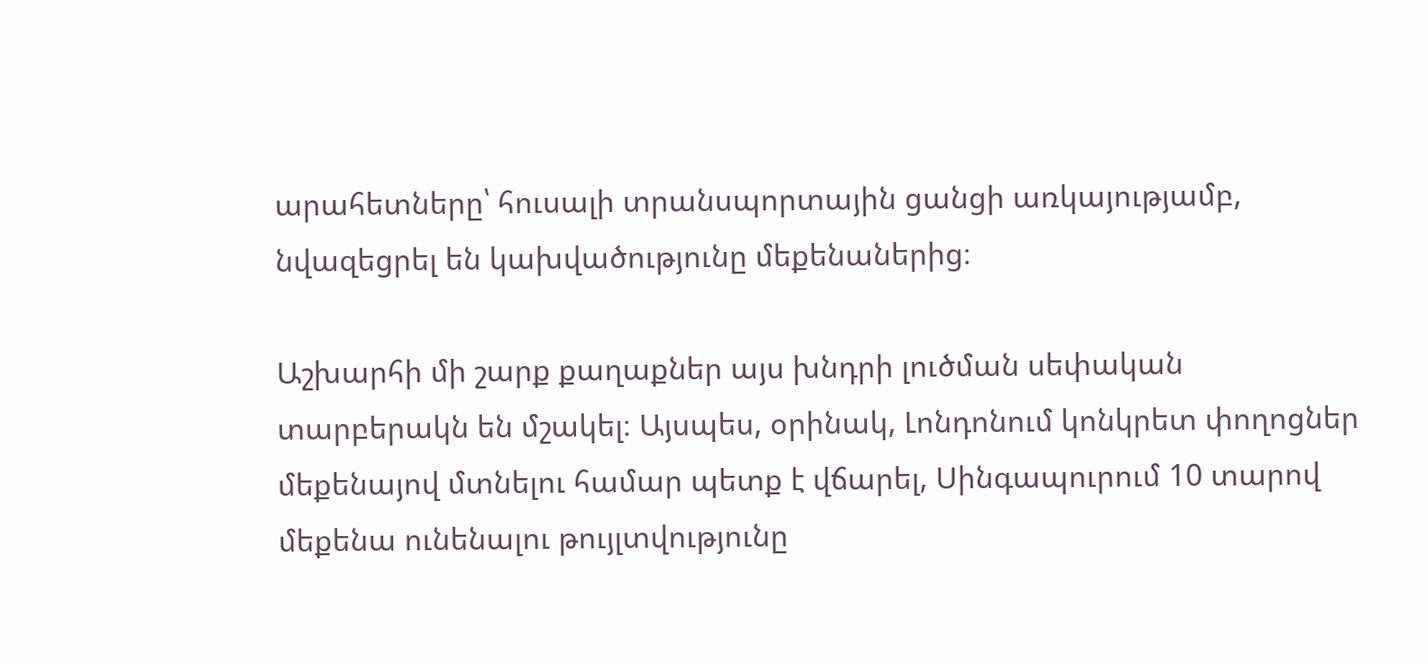արահետները՝ հուսալի տրանսպորտային ցանցի առկայությամբ, նվազեցրել են կախվածությունը մեքենաներից։

Աշխարհի մի շարք քաղաքներ այս խնդրի լուծման սեփական տարբերակն են մշակել։ Այսպես, օրինակ, Լոնդոնում կոնկրետ փողոցներ մեքենայով մտնելու համար պետք է վճարել, Սինգապուրում 10 տարով մեքենա ունենալու թույլտվությունը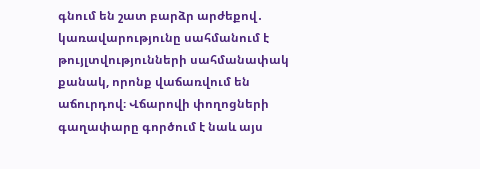գնում են շատ բարձր արժեքով․ կառավարությունը սահմանում է թույլտվությունների սահմանափակ քանակ, որոնք վաճառվում են աճուրդով։ Վճարովի փողոցների գաղափարը գործում է նաև այս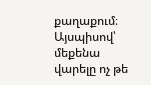քաղաքում։ Այսպիսով՝ մեքենա վարելը ոչ թե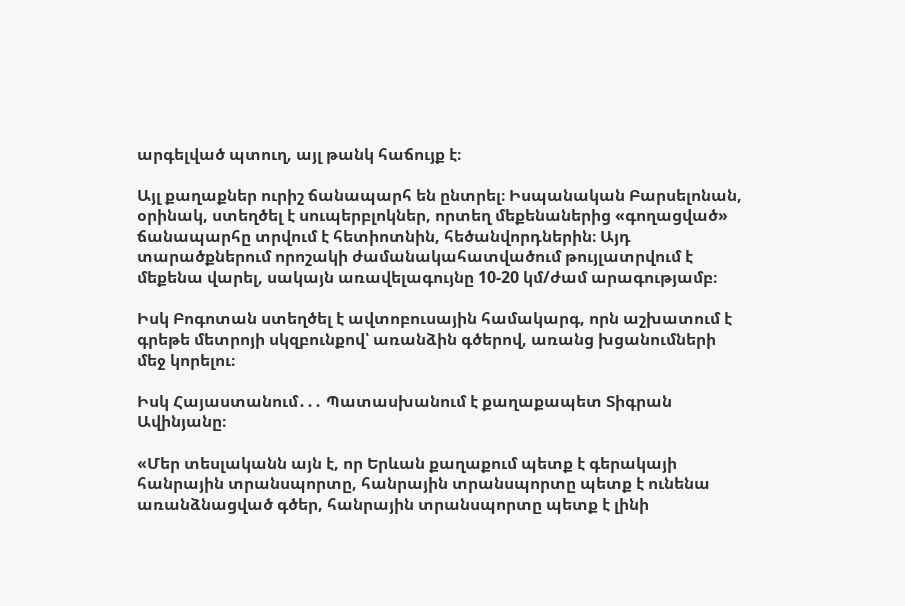արգելված պտուղ, այլ թանկ հաճույք է։

Այլ քաղաքներ ուրիշ ճանապարհ են ընտրել։ Իսպանական Բարսելոնան, օրինակ, ստեղծել է սուպերբլոկներ, որտեղ մեքենաներից «գողացված» ճանապարհը տրվում է հետիոտնին, հեծանվորդներին։ Այդ տարածքներում որոշակի ժամանակահատվածում թույլատրվում է մեքենա վարել, սակայն առավելագույնը 10-20 կմ/ժամ արագությամբ։

Իսկ Բոգոտան ստեղծել է ավտոբուսային համակարգ, որն աշխատում է գրեթե մետրոյի սկզբունքով՝ առանձին գծերով, առանց խցանումների մեջ կորելու։

Իսկ Հայաստանում․․․ Պատասխանում է քաղաքապետ Տիգրան Ավինյանը։

«Մեր տեսլականն այն է, որ Երևան քաղաքում պետք է գերակայի հանրային տրանսպորտը, հանրային տրանսպորտը պետք է ունենա առանձնացված գծեր, հանրային տրանսպորտը պետք է լինի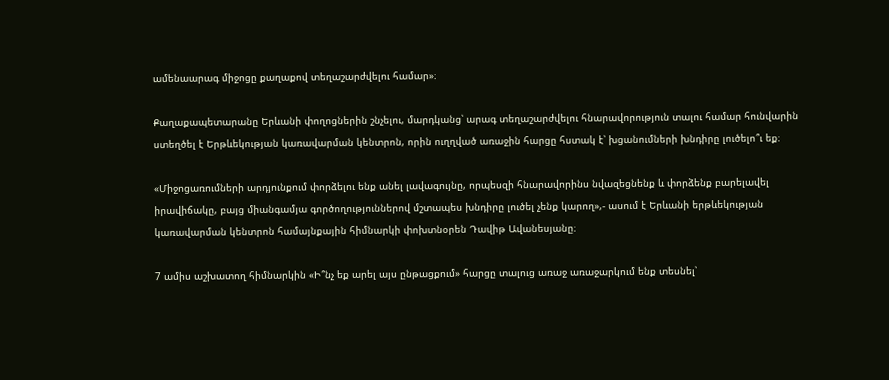ամենաարագ միջոցը քաղաքով տեղաշարժվելու համար»։

Քաղաքապետարանը Երևանի փողոցներին շնչելու, մարդկանց՝ արագ տեղաշարժվելու հնարավորություն տալու համար հունվարին ստեղծել է Երթևեկության կառավարման կենտրոն, որին ուղղված առաջին հարցը հստակ է՝ խցանումների խնդիրը լուծելո՞ւ եք։

«Միջոցառումների արդյունքում փորձելու ենք անել լավագույնը, որպեսզի հնարավորինս նվազեցնենք և փորձենք բարելավել իրավիճակը, բայց միանգամյա գործողություններով մշտապես խնդիրը լուծել չենք կարող»,- ասում է Երևանի երթևեկության կառավարման կենտրոն համայնքային հիմնարկի փոխտնօրեն Դավիթ Ավանեսյանը։

7 ամիս աշխատող հիմնարկին «Ի՞նչ եք արել այս ընթացքում» հարցը տալուց առաջ առաջարկում ենք տեսնել՝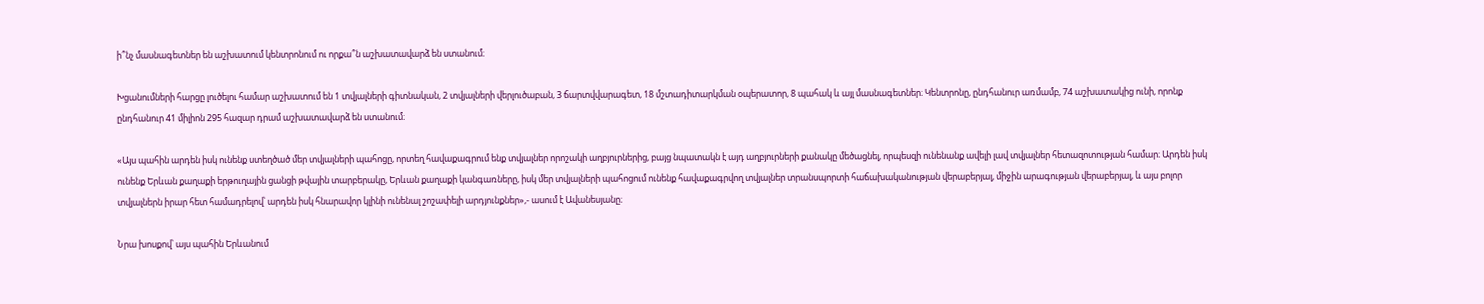ի՞նչ մասնագետներ են աշխատում կենտրոնում ու որքա՞ն աշխատավարձ են ստանում։

Խցանումների հարցը լուծելու համար աշխատում են 1 տվյալների գիտնական, 2 տվյալների վերլուծաբան, 3 ճարտվվարագետ, 18 մշտադիտարկման օպերատոր, 8 պահակ և այլ մասնագետներ։ Կենտրոնը, ընդհանուր առմամբ, 74 աշխատակից ունի, որոնք ընդհանուր 41 միլիոն 295 հազար դրամ աշխատավարձ են ստանում։

«Այս պահին արդեն իսկ ունենք ստեղծած մեր տվյալների պահոցը, որտեղ հավաքագրում ենք տվյալներ որոշակի աղբյուրներից, բայց նպատակն է այդ աղբյուրների քանակը մեծացնել, որպեսզի ունենանք ավելի լավ տվյալներ հետազոտության համար։ Արդեն իսկ ունենք Երևան քաղաքի երթուղային ցանցի թվային տարբերակը, Երևան քաղաքի կանգառները, իսկ մեր տվյալների պահոցում ունենք հավաքագրվող տվյալներ տրանսպորտի հաճախականության վերաբերյալ, միջին արագության վերաբերյալ, և այս բոլոր տվյալներն իրար հետ համադրելով՝ արդեն իսկ հնարավոր կլինի ունենալ շոշափելի արդյունքներ»,- ասում է Ավանեսյանը։

Նրա խոսքով՝ այս պահին Երևանում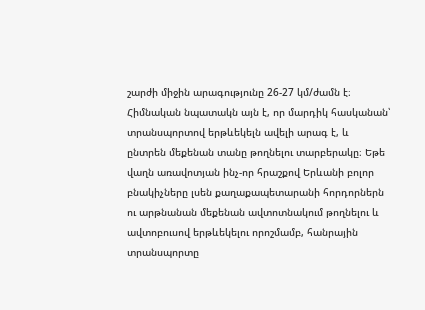շարժի միջին արագությունը 26-27 կմ/ժամն է։ Հիմնական նպատակն այն է, որ մարդիկ հասկանան՝ տրանսպորտով երթևեկելն ավելի արագ է, և ընտրեն մեքենան տանը թողնելու տարբերակը։ Եթե վաղն առավոտյան ինչ-որ հրաշքով Երևանի բոլոր բնակիչները լսեն քաղաքապետարանի հորդորներն ու արթնանան մեքենան ավտոտնակում թողնելու և ավտոբուսով երթևեկելու որոշմամբ, հանրային տրանսպորտը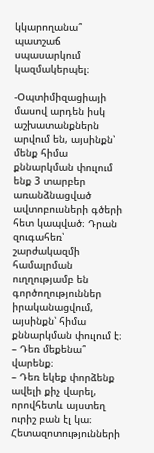կկարողանա՞ պատշաճ սպասարկում կազմակերպել։

-Օպտիմիզացիայի մասով արդեն իսկ աշխատանքներն արվում են, այսինքն՝ մենք հիմա քննարկման փուլում ենք 3 տարբեր առանձնացված ավտոբուսների գծերի հետ կապված։ Դրան զուգահեռ՝ շարժակազմի համալրման ուղղությամբ են գործողություններ իրականացվում, այսինքն՝ հիմա քննարկման փուլում է։
– Դեռ մեքենա՞ վարենք։
– Դեռ եկեք փորձենք ավելի քիչ վարել, որովհետև այստեղ ուրիշ բան էլ կա։ Հետազոտությունների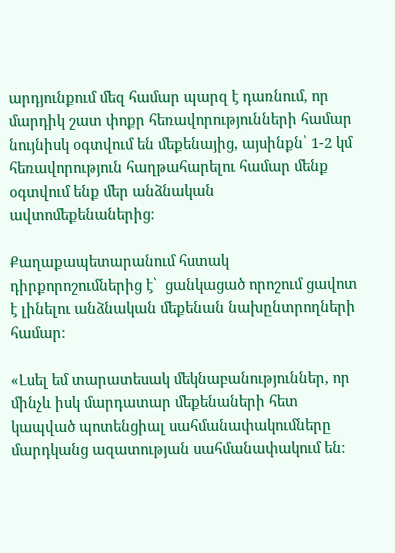արդյունքում մեզ համար պարզ է դառնում, որ մարդիկ շատ փոքր հեռավորությունների համար նույնիսկ օգտվում են մեքենայից, այսինքն՝ 1-2 կմ հեռավորություն հաղթահարելու համար մենք օգտվում ենք մեր անձնական ավտոմեքենաներից։

Քաղաքապետարանում հստակ դիրքորոշումներից է՝  ցանկացած որոշում ցավոտ է լինելու անձնական մեքենան նախընտրողների համար։

«Լսել եմ տարատեսակ մեկնաբանություններ, որ մինչև իսկ մարդատար մեքենաների հետ կապված պոտենցիալ սահմանափակումները մարդկանց ազատության սահմանափակում են։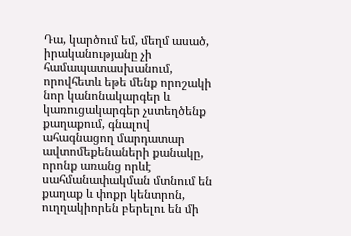Դա, կարծում եմ, մեղմ ասած, իրականությանը չի համապատասխանում, որովհետև եթե մենք որոշակի նոր կանոնակարգեր և կառուցակարգեր չստեղծենք քաղաքում, գնալով ահագնացող մարդատար ավտոմեքենաների քանակը, որոնք առանց որևէ սահմանափակման մտնում են քաղաք և փոքր կենտրոն, ուղղակիորեն բերելու են մի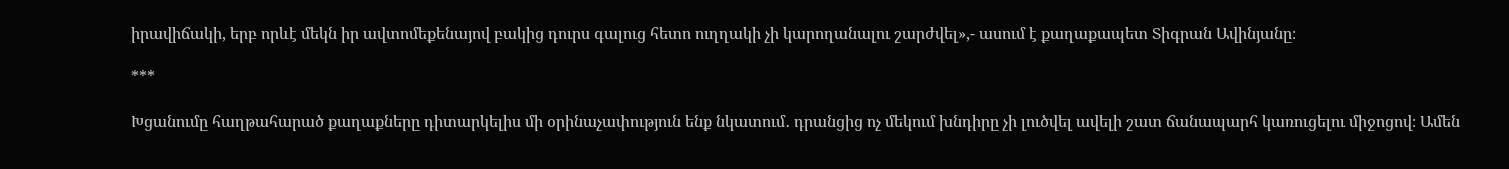իրավիճակի, երբ որևէ մեկն իր ավտոմեքենայով բակից դուրս գալուց հետո ուղղակի չի կարողանալու շարժվել»,- ասում է քաղաքապետ Տիգրան Ավինյանը։

***

Խցանումը հաղթահարած քաղաքները դիտարկելիս մի օրինաչափություն ենք նկատում․ դրանցից ոչ մեկում խնդիրը չի լուծվել ավելի շատ ճանապարհ կառուցելու միջոցով։ Ամեն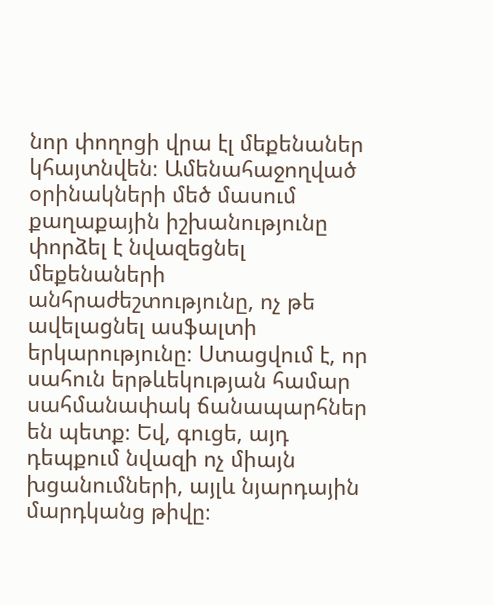նոր փողոցի վրա էլ մեքենաներ կհայտնվեն։ Ամենահաջողված օրինակների մեծ մասում քաղաքային իշխանությունը փորձել է նվազեցնել մեքենաների անհրաժեշտությունը, ոչ թե ավելացնել ասֆալտի երկարությունը։ Ստացվում է, որ սահուն երթևեկության համար սահմանափակ ճանապարհներ են պետք։ Եվ, գուցե, այդ դեպքում նվազի ոչ միայն խցանումների, այլև նյարդային մարդկանց թիվը։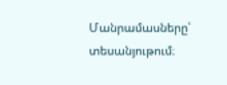Մանրամասները՝ տեսանյութում։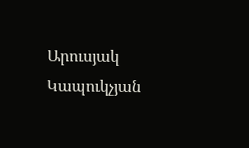Արուսյակ Կապուկչյան